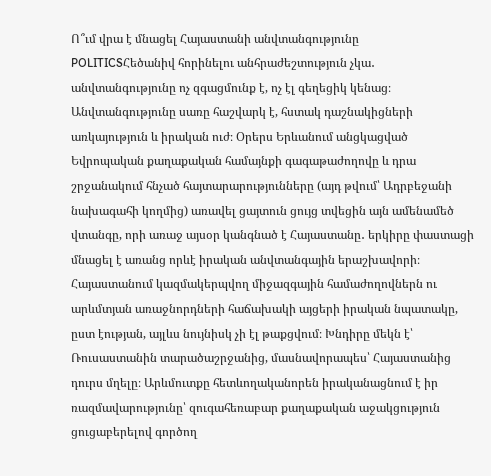Ո՞ւմ վրա է մնացել Հայաստանի անվտանգությունը
POLITICSՀեծանիվ հորինելու անհրաժեշտություն չկա․ անվտանգությունը ոչ զգացմունք է, ոչ էլ գեղեցիկ կենաց։ Անվտանգությունը սառը հաշվարկ է, հստակ դաշնակիցների առկայություն և իրական ուժ։ Օրերս Երևանում անցկացված Եվրոպական քաղաքական համայնքի գագաթաժողովը և դրա շրջանակում հնչած հայտարարությունները (այդ թվում՝ Ադրբեջանի նախագահի կողմից) առավել ցայտուն ցույց տվեցին այն ամենամեծ վտանգը, որի առաջ այսօր կանգնած է Հայաստանը․ երկիրը փաստացի մնացել է առանց որևէ իրական անվտանգային երաշխավորի։
Հայաստանում կազմակերպվող միջազգային համաժողովներն ու արևմտյան առաջնորդների հաճախակի այցերի իրական նպատակը, ըստ էության, այլևս նույնիսկ չի էլ թաքցվում։ Խնդիրը մեկն է՝ Ռուսաստանին տարածաշրջանից, մասնավորապես՝ Հայաստանից դուրս մղելը։ Արևմուտքը հետևողականորեն իրականացնում է իր ռազմավարությունը՝ զուգահեռաբար քաղաքական աջակցություն ցուցաբերելով գործող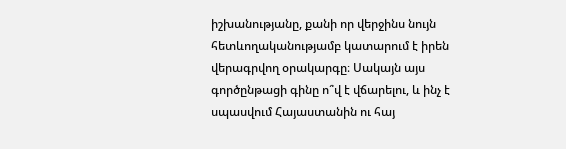իշխանությանը, քանի որ վերջինս նույն հետևողականությամբ կատարում է իրեն վերագրվող օրակարգը։ Սակայն այս գործընթացի գինը ո՞վ է վճարելու, և ինչ է սպասվում Հայաստանին ու հայ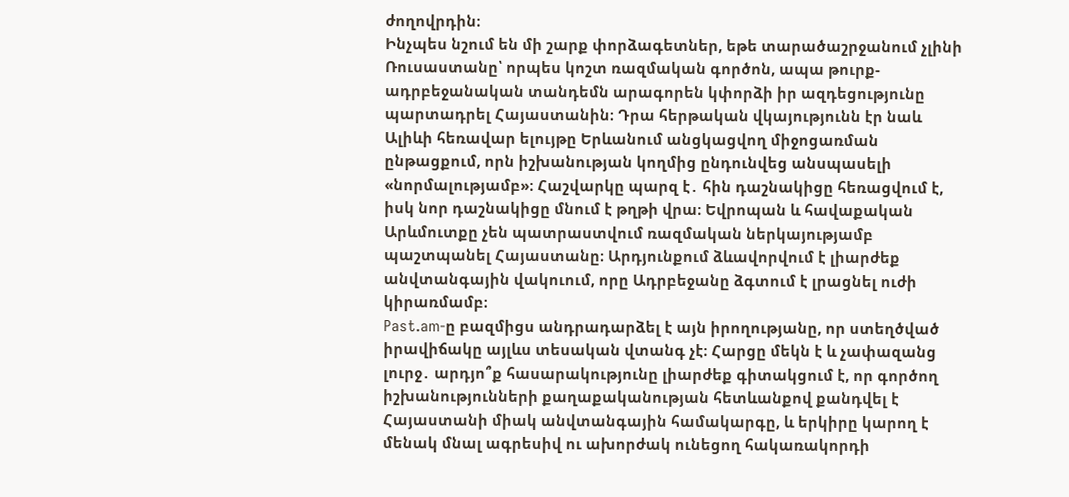ժողովրդին։
Ինչպես նշում են մի շարք փորձագետներ, եթե տարածաշրջանում չլինի Ռուսաստանը՝ որպես կոշտ ռազմական գործոն, ապա թուրք-ադրբեջանական տանդեմն արագորեն կփորձի իր ազդեցությունը պարտադրել Հայաստանին։ Դրա հերթական վկայությունն էր նաև Ալիևի հեռավար ելույթը Երևանում անցկացվող միջոցառման ընթացքում, որն իշխանության կողմից ընդունվեց անսպասելի «նորմալությամբ»։ Հաշվարկը պարզ է․ հին դաշնակիցը հեռացվում է, իսկ նոր դաշնակիցը մնում է թղթի վրա։ Եվրոպան և հավաքական Արևմուտքը չեն պատրաստվում ռազմական ներկայությամբ պաշտպանել Հայաստանը։ Արդյունքում ձևավորվում է լիարժեք անվտանգային վակուում, որը Ադրբեջանը ձգտում է լրացնել ուժի կիրառմամբ։
Past.am-ը բազմիցս անդրադարձել է այն իրողությանը, որ ստեղծված իրավիճակը այլևս տեսական վտանգ չէ։ Հարցը մեկն է և չափազանց լուրջ․ արդյո՞ք հասարակությունը լիարժեք գիտակցում է, որ գործող իշխանությունների քաղաքականության հետևանքով քանդվել է Հայաստանի միակ անվտանգային համակարգը, և երկիրը կարող է մենակ մնալ ագրեսիվ ու ախորժակ ունեցող հակառակորդի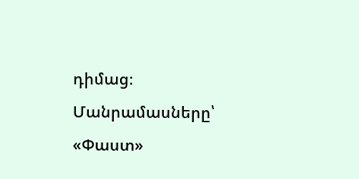դիմաց։
Մանրամասները՝ «Փաստ»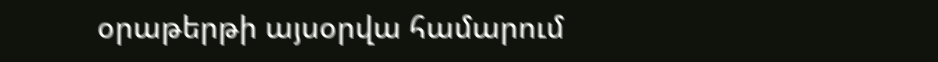օրաթերթի այսօրվա համարում